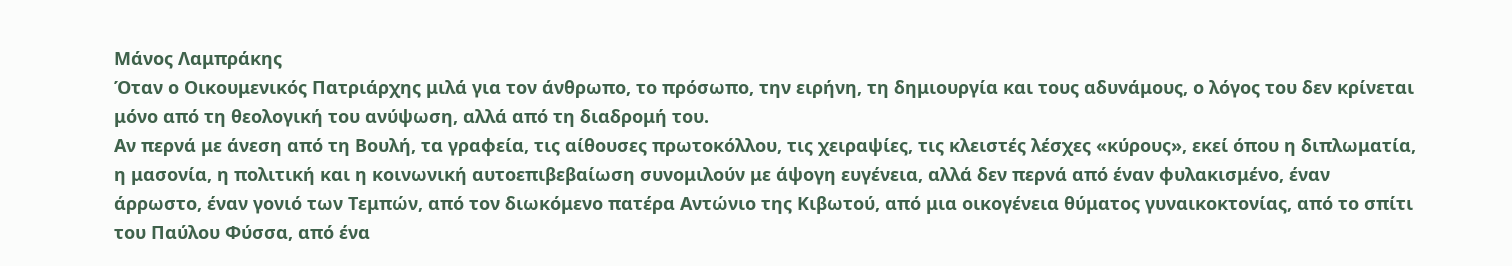Μάνος Λαμπράκης
Όταν ο Οικουμενικός Πατριάρχης μιλά για τον άνθρωπο, το πρόσωπο, την ειρήνη, τη δημιουργία και τους αδυνάμους, ο λόγος του δεν κρίνεται μόνο από τη θεολογική του ανύψωση, αλλά από τη διαδρομή του.
Αν περνά με άνεση από τη Βουλή, τα γραφεία, τις αίθουσες πρωτοκόλλου, τις χειραψίες, τις κλειστές λέσχες «κύρους», εκεί όπου η διπλωματία, η μασονία, η πολιτική και η κοινωνική αυτοεπιβεβαίωση συνομιλούν με άψογη ευγένεια, αλλά δεν περνά από έναν φυλακισμένο, έναν άρρωστο, έναν γονιό των Τεμπών, από τον διωκόμενο πατέρα Αντώνιο της Κιβωτού, από μια οικογένεια θύματος γυναικοκτονίας, από το σπίτι του Παύλου Φύσσα, από ένα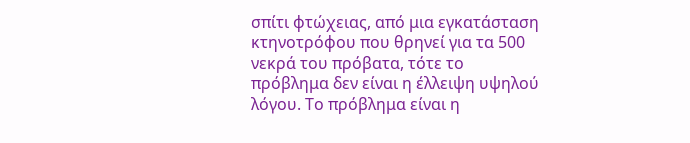σπίτι φτώχειας, από μια εγκατάσταση κτηνοτρόφου που θρηνεί για τα 500 νεκρά του πρόβατα, τότε το πρόβλημα δεν είναι η έλλειψη υψηλού λόγου. Το πρόβλημα είναι η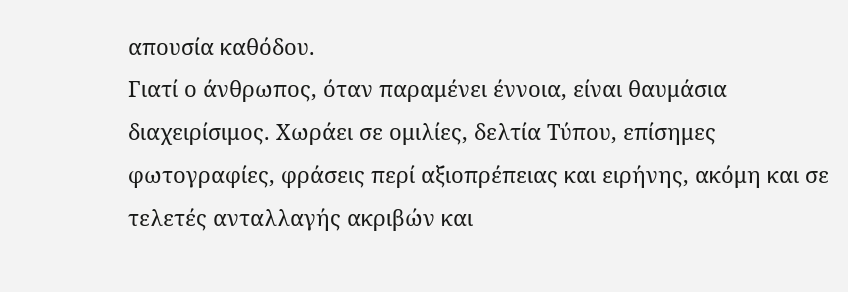απουσία καθόδου.
Γιατί ο άνθρωπος, όταν παραμένει έννοια, είναι θαυμάσια διαχειρίσιμος. Χωράει σε ομιλίες, δελτία Τύπου, επίσημες φωτογραφίες, φράσεις περί αξιοπρέπειας και ειρήνης, ακόμη και σε τελετές ανταλλαγής ακριβών και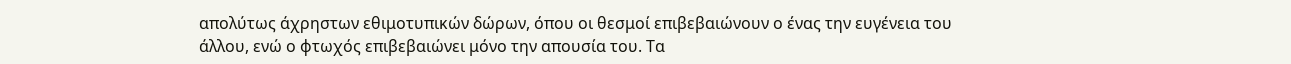απολύτως άχρηστων εθιμοτυπικών δώρων, όπου οι θεσμοί επιβεβαιώνουν ο ένας την ευγένεια του άλλου, ενώ ο φτωχός επιβεβαιώνει μόνο την απουσία του. Τα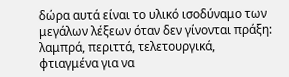δώρα αυτά είναι το υλικό ισοδύναμο των μεγάλων λέξεων όταν δεν γίνονται πράξη: λαμπρά, περιττά, τελετουργικά, φτιαγμένα για να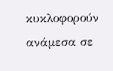κυκλοφορούν ανάμεσα σε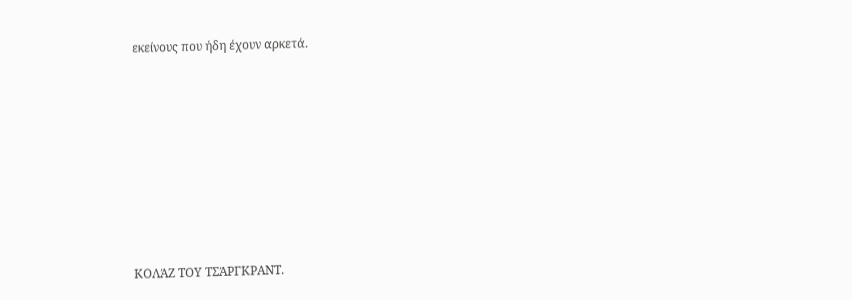εκείνους που ήδη έχουν αρκετά.













ΚΟΛΆΖ ΤΟΥ ΤΣΆΡΓΚΡΑΝΤ.